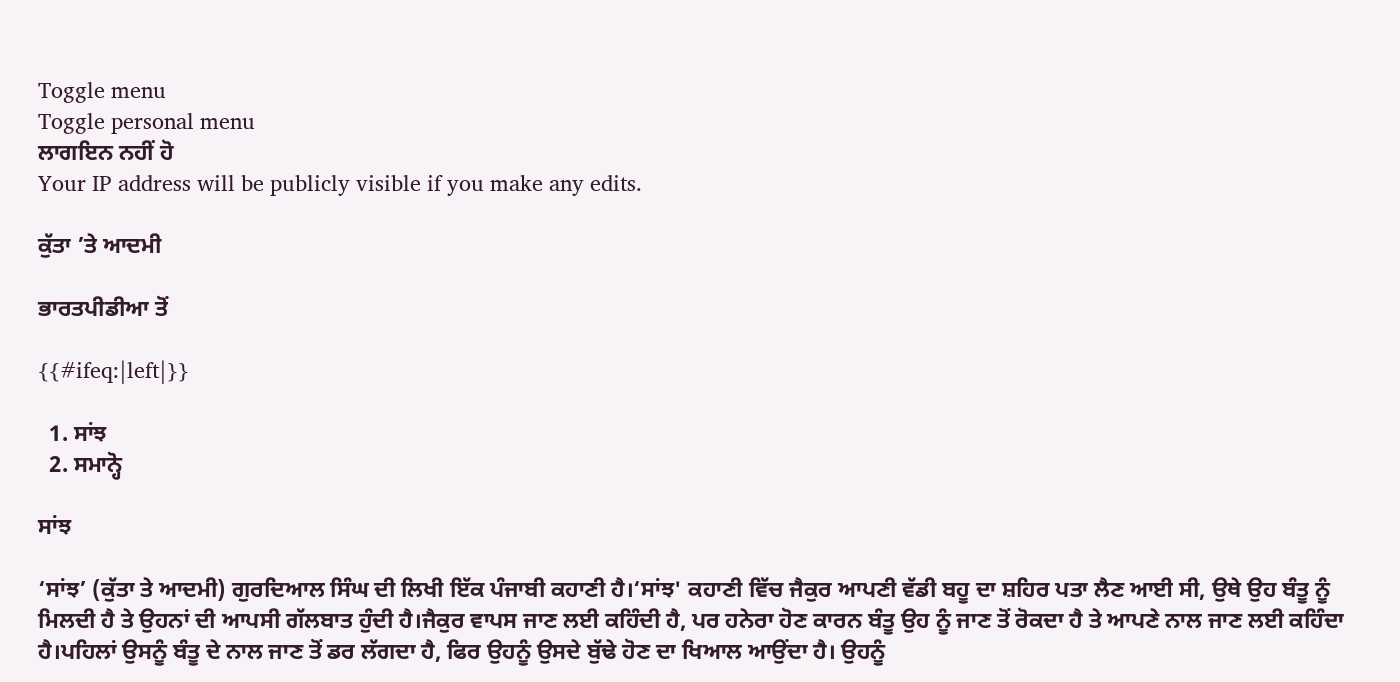Toggle menu
Toggle personal menu
ਲਾਗਇਨ ਨਹੀਂ ਹੋ
Your IP address will be publicly visible if you make any edits.

ਕੁੱਤਾ ’ਤੇ ਆਦਮੀ

ਭਾਰਤਪੀਡੀਆ ਤੋਂ

{{#ifeq:|left|}}

  1. ਸਾਂਝ
  2. ਸਮਾਨ੍ਹੋ

ਸਾਂਝ

‘ਸਾਂਝ’ (ਕੁੱਤਾ ਤੇ ਆਦਮੀ) ਗੁਰਦਿਆਲ ਸਿੰਘ ਦੀ ਲਿਖੀ ਇੱਕ ਪੰਜਾਬੀ ਕਹਾਣੀ ਹੈ।‘ਸਾਂਝ' ਕਹਾਣੀ ਵਿੱਚ ਜੈਕੁਰ ਆਪਣੀ ਵੱਡੀ ਬਹੂ ਦਾ ਸ਼ਹਿਰ ਪਤਾ ਲੈਣ ਆਈ ਸੀ, ਉਥੇ ਉਹ ਬੰਤੂ ਨੂੰ ਮਿਲਦੀ ਹੈ ਤੇ ਉਹਨਾਂ ਦੀ ਆਪਸੀ ਗੱਲਬਾਤ ਹੁੰਦੀ ਹੈ।ਜੈਕੁਰ ਵਾਪਸ ਜਾਣ ਲਈ ਕਹਿੰਦੀ ਹੈ, ਪਰ ਹਨੇਰਾ ਹੋਣ ਕਾਰਨ ਬੰਤੂ ਉਹ ਨੂੰ ਜਾਣ ਤੋਂ ਰੋਕਦਾ ਹੈ ਤੇ ਆਪਣੇ ਨਾਲ ਜਾਣ ਲਈ ਕਹਿੰਦਾ ਹੈ।ਪਹਿਲਾਂ ਉਸਨੂੰ ਬੰਤੂ ਦੇ ਨਾਲ ਜਾਣ ਤੋਂ ਡਰ ਲੱਗਦਾ ਹੈ, ਫਿਰ ਉਹਨੂੰ ਉਸਦੇ ਬੁੱਢੇ ਹੋਣ ਦਾ ਖਿਆਲ ਆਉਂਦਾ ਹੈ। ਉਹਨੂੰ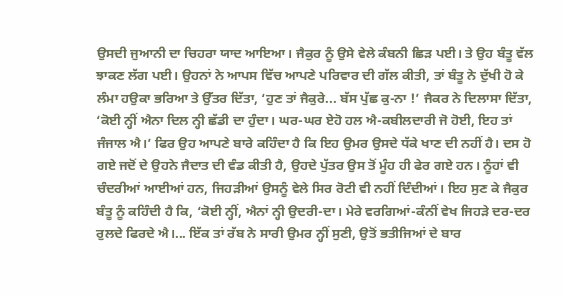ਉਸਦੀ ਜੁਆਨੀ ਦਾ ਚਿਹਰਾ ਯਾਦ ਆਇਆ। ਜੈਕੁਰ ਨੂੰ ਉਸੇ ਵੇਲੇ ਕੰਬਨੀ ਛਿੜ ਪਈ। ਤੇ ਉਹ ਬੰਤੂ ਵੱਲ ਝਾਕਣ ਲੱਗ ਪਈ। ਉਹਨਾਂ ਨੇ ਆਪਸ ਵਿੱਚ ਆਪਣੇ ਪਰਿਵਾਰ ਦੀ ਗੱਲ ਕੀਤੀ, ਤਾਂ ਬੰਤੂ ਨੇ ਦੁੱਖੀ ਹੋ ਕੇ ਲੰਮਾ ਹਉਕਾ ਭਰਿਆ ਤੇ ਉੱਤਰ ਦਿੱਤਾ, ‘ਹੁਣ ਤਾਂ ਜੈਕੁਰੇ... ਬੱਸ ਪੁੱਛ ਕੁ-ਨਾ !’ ਜੈਕਰ ਨੇ ਦਿਲਾਸਾ ਦਿੱਤਾ, ‘ਕੋਈ ਨ੍ਹੀਂ ਐਨਾ ਦਿਲ ਨ੍ਹੀ ਛੱਡੀ ਦਾ ਹੁੰਦਾ। ਘਰ-ਘਰ ਏਹੋ ਹਲ ਐ-ਕਬੀਲਦਾਰੀ ਜੋ ਹੋਈ, ਇਹ ਤਾਂ ਜੰਜਾਲ ਐ।’ ਫਿਰ ਉਹ ਆਪਣੇ ਬਾਰੇ ਕਹਿੰਦਾ ਹੈ ਕਿ ਇਹ ਉਮਰ ਉਸਦੇ ਧੱਕੇ ਖਾਣ ਦੀ ਨਹੀਂ ਹੈ। ਦਸ ਹੋ ਗਏ ਜਦੋਂ ਦੇ ਉਹਨੇ ਜੈਦਾਤ ਦੀ ਵੰਡ ਕੀਤੀ ਹੈ, ਉਹਦੇ ਪੁੱਤਰ ਉਸ ਤੋਂ ਮੂੰਹ ਹੀ ਫੇਰ ਗਏ ਹਨ। ਨੂੰਹਾਂ ਵੀ ਚੰਦਰੀਆਂ ਆਈਆਂ ਹਨ, ਜਿਹੜੀਆਂ ਉਸਨੂੰ ਵੇਲੇ ਸਿਰ ਰੋਟੀ ਵੀ ਨਹੀਂ ਦਿੰਦੀਆਂ। ਇਹ ਸੁਣ ਕੇ ਜੈਕੁਰ ਬੰਤੂ ਨੂੰ ਕਹਿੰਦੀ ਹੈ ਕਿ, ‘ਕੋਈ ਨ੍ਹੀਂ, ਐਨਾਂ ਨ੍ਹੀ ਉਦਰੀ-ਦਾ। ਮੇਰੇ ਵਰਗਿਆਂ-ਕੰਨੀਂ ਵੇਖ ਜਿਹੜੇ ਦਰ-ਦਰ ਰੁਲਦੇ ਫਿਰਦੇ ਐ।... ਇੱਕ ਤਾਂ ਰੱਬ ਨੇ ਸਾਰੀ ਉਮਰ ਨ੍ਹੀਂ ਸੁਣੀ, ਉਤੋਂ ਭਤੀਜਿਆਂ ਦੇ ਬਾਰ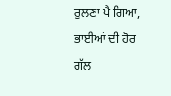ਰੁਲਣਾ ਪੈ ਗਿਆ, ਭਾਈਆਂ ਦੀ ਹੋਰ ਗੱਲ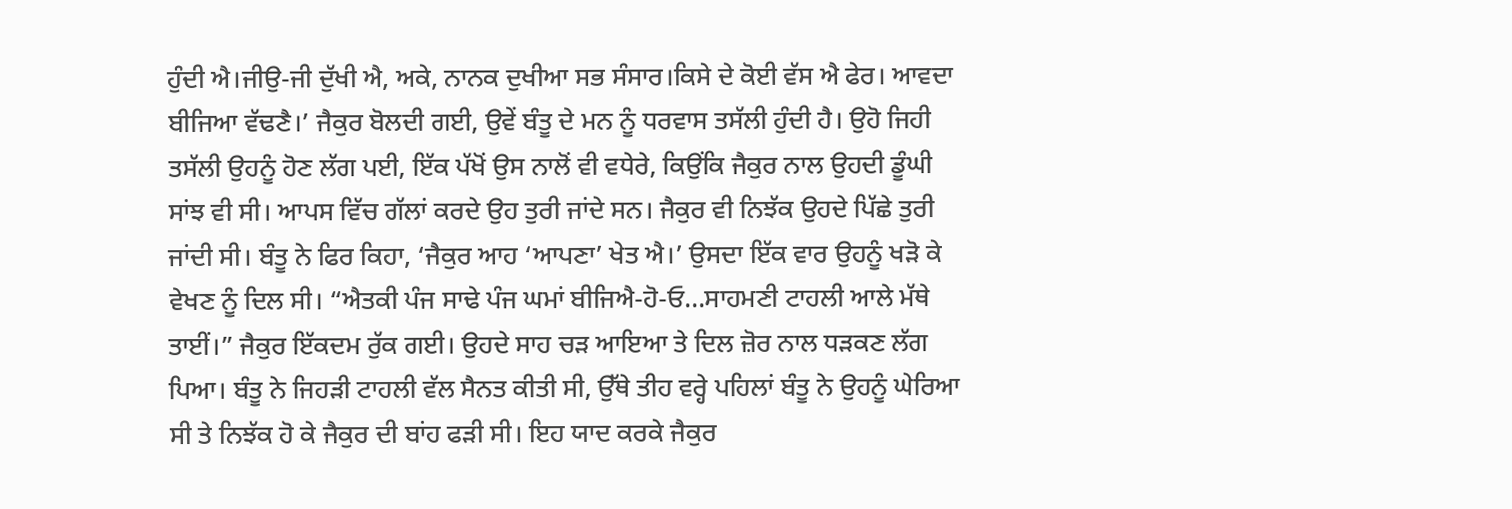ਹੁੰਦੀ ਐ।ਜੀਉ-ਜੀ ਦੁੱਖੀ ਐ, ਅਕੇ, ਨਾਨਕ ਦੁਖੀਆ ਸਭ ਸੰਸਾਰ।ਕਿਸੇ ਦੇ ਕੋਈ ਵੱਸ ਐ ਫੇਰ। ਆਵਦਾ ਬੀਜਿਆ ਵੱਢਣੈ।’ ਜੈਕੁਰ ਬੋਲਦੀ ਗਈ, ਉਵੇਂ ਬੰਤੂ ਦੇ ਮਨ ਨੂੰ ਧਰਵਾਸ ਤਸੱਲੀ ਹੁੰਦੀ ਹੈ। ਉਹੋ ਜਿਹੀ ਤਸੱਲੀ ਉਹਨੂੰ ਹੋਣ ਲੱਗ ਪਈ, ਇੱਕ ਪੱਖੋਂ ਉਸ ਨਾਲੋਂ ਵੀ ਵਧੇਰੇ, ਕਿਉਂਕਿ ਜੈਕੁਰ ਨਾਲ ਉਹਦੀ ਡੂੰਘੀ ਸਾਂਝ ਵੀ ਸੀ। ਆਪਸ ਵਿੱਚ ਗੱਲਾਂ ਕਰਦੇ ਉਹ ਤੁਰੀ ਜਾਂਦੇ ਸਨ। ਜੈਕੁਰ ਵੀ ਨਿਝੱਕ ਉਹਦੇ ਪਿੱਛੇ ਤੁਰੀ ਜਾਂਦੀ ਸੀ। ਬੰਤੂ ਨੇ ਫਿਰ ਕਿਹਾ, ‘ਜੈਕੁਰ ਆਹ ‘ਆਪਣਾ’ ਖੇਤ ਐ।’ ਉਸਦਾ ਇੱਕ ਵਾਰ ਉਹਨੂੰ ਖੜੋ ਕੇ ਵੇਖਣ ਨੂੰ ਦਿਲ ਸੀ। “ਐਤਕੀ ਪੰਜ ਸਾਢੇ ਪੰਜ ਘਮਾਂ ਬੀਜਿਐ-ਹੋ-ਓ...ਸਾਹਮਣੀ ਟਾਹਲੀ ਆਲੇ ਮੱਥੇ ਤਾਈਂ।” ਜੈਕੁਰ ਇੱਕਦਮ ਰੁੱਕ ਗਈ। ਉਹਦੇ ਸਾਹ ਚੜ ਆਇਆ ਤੇ ਦਿਲ ਜ਼ੋਰ ਨਾਲ ਧੜਕਣ ਲੱਗ ਪਿਆ। ਬੰਤੂ ਨੇ ਜਿਹੜੀ ਟਾਹਲੀ ਵੱਲ ਸੈਨਤ ਕੀਤੀ ਸੀ, ਉੱਥੇ ਤੀਹ ਵਰ੍ਹੇ ਪਹਿਲਾਂ ਬੰਤੂ ਨੇ ਉਹਨੂੰ ਘੇਰਿਆ ਸੀ ਤੇ ਨਿਝੱਕ ਹੋ ਕੇ ਜੈਕੁਰ ਦੀ ਬਾਂਹ ਫੜੀ ਸੀ। ਇਹ ਯਾਦ ਕਰਕੇ ਜੈਕੁਰ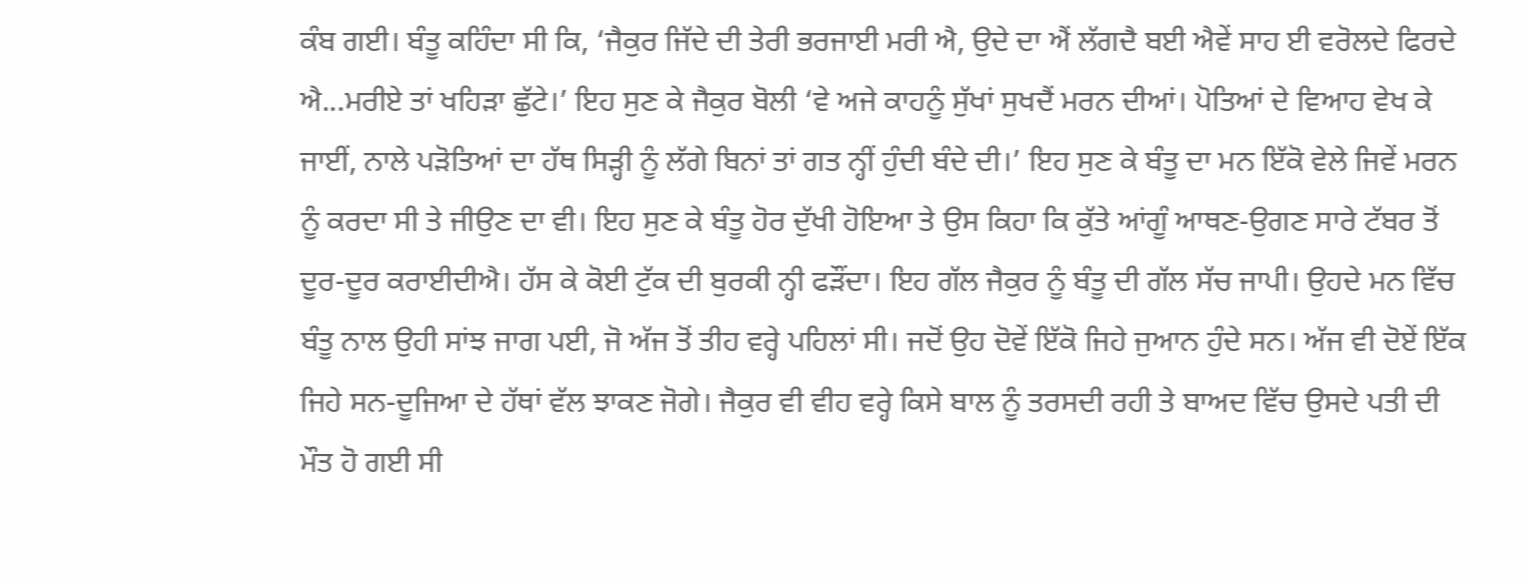ਕੰਬ ਗਈ। ਬੰਤੂ ਕਹਿੰਦਾ ਸੀ ਕਿ, ‘ਜੈਕੁਰ ਜਿੱਦੇ ਦੀ ਤੇਰੀ ਭਰਜਾਈ ਮਰੀ ਐ, ਉਦੇ ਦਾ ਐਂ ਲੱਗਦੈ ਬਈ ਐਵੇਂ ਸਾਹ ਈ ਵਰੋਲਦੇ ਫਿਰਦੇ ਐ...ਮਰੀਏ ਤਾਂ ਖਹਿੜਾ ਛੁੱਟੇ।’ ਇਹ ਸੁਣ ਕੇ ਜੈਕੁਰ ਬੋਲੀ ‘ਵੇ ਅਜੇ ਕਾਹਨੂੰ ਸੁੱਖਾਂ ਸੁਖਦੈਂ ਮਰਨ ਦੀਆਂ। ਪੋਤਿਆਂ ਦੇ ਵਿਆਹ ਵੇਖ ਕੇ ਜਾਈਂ, ਨਾਲੇ ਪੜੋਤਿਆਂ ਦਾ ਹੱਥ ਸਿੜ੍ਹੀ ਨੂੰ ਲੱਗੇ ਬਿਨਾਂ ਤਾਂ ਗਤ ਨ੍ਹੀਂ ਹੁੰਦੀ ਬੰਦੇ ਦੀ।’ ਇਹ ਸੁਣ ਕੇ ਬੰਤੂ ਦਾ ਮਨ ਇੱਕੋ ਵੇਲੇ ਜਿਵੇਂ ਮਰਨ ਨੂੰ ਕਰਦਾ ਸੀ ਤੇ ਜੀਉਣ ਦਾ ਵੀ। ਇਹ ਸੁਣ ਕੇ ਬੰਤੂ ਹੋਰ ਦੁੱਖੀ ਹੋਇਆ ਤੇ ਉਸ ਕਿਹਾ ਕਿ ਕੁੱਤੇ ਆਂਗੂੰ ਆਥਣ-ਉਗਣ ਸਾਰੇ ਟੱਬਰ ਤੋਂ ਦੂਰ-ਦੂਰ ਕਰਾਈਦੀਐ। ਹੱਸ ਕੇ ਕੋਈ ਟੁੱਕ ਦੀ ਬੁਰਕੀ ਨ੍ਹੀ ਫੜੌਂਦਾ। ਇਹ ਗੱਲ ਜੈਕੁਰ ਨੂੰ ਬੰਤੂ ਦੀ ਗੱਲ ਸੱਚ ਜਾਪੀ। ਉਹਦੇ ਮਨ ਵਿੱਚ ਬੰਤੂ ਨਾਲ ਉਹੀ ਸਾਂਝ ਜਾਗ ਪਈ, ਜੋ ਅੱਜ ਤੋਂ ਤੀਹ ਵਰ੍ਹੇ ਪਹਿਲਾਂ ਸੀ। ਜਦੋਂ ਉਹ ਦੋਵੇਂ ਇੱਕੋ ਜਿਹੇ ਜੁਆਨ ਹੁੰਦੇ ਸਨ। ਅੱਜ ਵੀ ਦੋਏਂ ਇੱਕ ਜਿਹੇ ਸਨ-ਦੂਜਿਆ ਦੇ ਹੱਥਾਂ ਵੱਲ ਝਾਕਣ ਜੋਗੇ। ਜੈਕੁਰ ਵੀ ਵੀਹ ਵਰ੍ਹੇ ਕਿਸੇ ਬਾਲ ਨੂੰ ਤਰਸਦੀ ਰਹੀ ਤੇ ਬਾਅਦ ਵਿੱਚ ਉਸਦੇ ਪਤੀ ਦੀ ਮੌਤ ਹੋ ਗਈ ਸੀ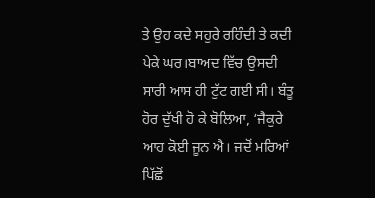ਤੇ ਉਹ ਕਦੇ ਸਹੁਰੇ ਰਹਿੰਦੀ ਤੇ ਕਦੀ ਪੇਕੇ ਘਰ।ਬਾਅਦ ਵਿੱਚ ਉਸਦੀ ਸਾਰੀ ਆਸ ਹੀ ਟੁੱਟ ਗਈ ਸੀ। ਬੰਤੂ ਹੋਰ ਦੁੱਖੀ ਹੋ ਕੇ ਬੋਲਿਆ, ‘ਜੈਕੁਰੇ ਆਹ ਕੋਈ ਜੂਨ ਐ। ਜਦੋਂ ਮਰਿਆਂ ਪਿੱਛੋਂ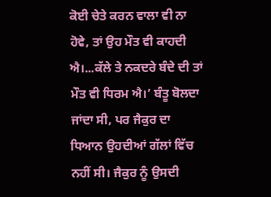ਕੋਈ ਚੇਤੇ ਕਰਨ ਵਾਲਾ ਵੀ ਨਾ ਹੋਵੇ, ਤਾਂ ਉਹ ਮੌਤ ਵੀ ਕਾਹਦੀ ਐ।...ਕੱਲੇ ਤੇ ਨਕਦਰੇ ਬੰਦੇ ਦੀ ਤਾਂ ਮੌਤ ਵੀ ਧਿਰਮ ਐ।’ ਬੰਤੂ ਬੋਲਦਾ ਜਾਂਦਾ ਸੀ, ਪਰ ਜੈਕੁਰ ਦਾ ਧਿਆਨ ਉਹਦੀਆਂ ਗੱਲਾਂ ਵਿੱਚ ਨਹੀਂ ਸੀ। ਜੈਕੁਰ ਨੂੰ ਉਸਦੀ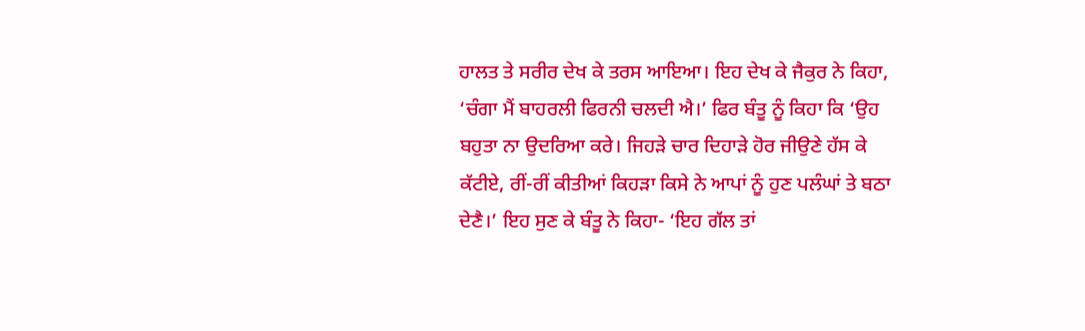ਹਾਲਤ ਤੇ ਸਰੀਰ ਦੇਖ ਕੇ ਤਰਸ ਆਇਆ। ਇਹ ਦੇਖ ਕੇ ਜੈਕੁਰ ਨੇ ਕਿਹਾ, ‘ਚੰਗਾ ਮੈਂ ਬਾਹਰਲੀ ਫਿਰਨੀ ਚਲਦੀ ਐ।’ ਫਿਰ ਬੰਤੂ ਨੂੰ ਕਿਹਾ ਕਿ ‘ਉਹ ਬਹੁਤਾ ਨਾ ਉਦਰਿਆ ਕਰੇ। ਜਿਹੜੇ ਚਾਰ ਦਿਹਾੜੇ ਹੋਰ ਜੀਉਣੇ ਹੱਸ ਕੇ ਕੱਟੀਏ, ਰੀਂ-ਰੀਂ ਕੀਤੀਆਂ ਕਿਹੜਾ ਕਿਸੇ ਨੇ ਆਪਾਂ ਨੂੰ ਹੁਣ ਪਲੰਘਾਂ ਤੇ ਬਠਾ ਦੇਣੈ।’ ਇਹ ਸੁਣ ਕੇ ਬੰਤੂ ਨੇ ਕਿਹਾ- ‘ਇਹ ਗੱਲ ਤਾਂ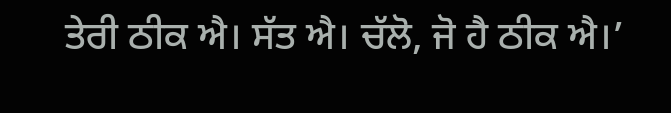ਤੇਰੀ ਠੀਕ ਐ। ਸੱਤ ਐ। ਚੱਲੋ, ਜੋ ਹੈ ਠੀਕ ਐ।’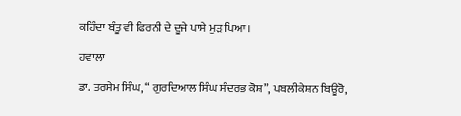ਕਹਿੰਦਾ ਬੰਤੂ ਵੀ ਫਿਰਨੀ ਦੇ ਦੂਜੇ ਪਾਸੇ ਮੁੜ ਪਿਆ।

ਹਵਾਲਾ

ਡਾ. ਤਰਸੇਮ ਸਿੰਘ, “ ਗੁਰਦਿਆਲ ਸਿੰਘ ਸੰਦਰਭ ਕੋਸ਼”, ਪਬਲੀਕੇਸ਼ਨ ਬਿਊਰੋ,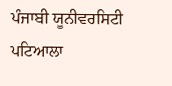ਪੰਜਾਬੀ ਯੂਨੀਵਰਸਿਟੀ ਪਟਿਆਲਾ